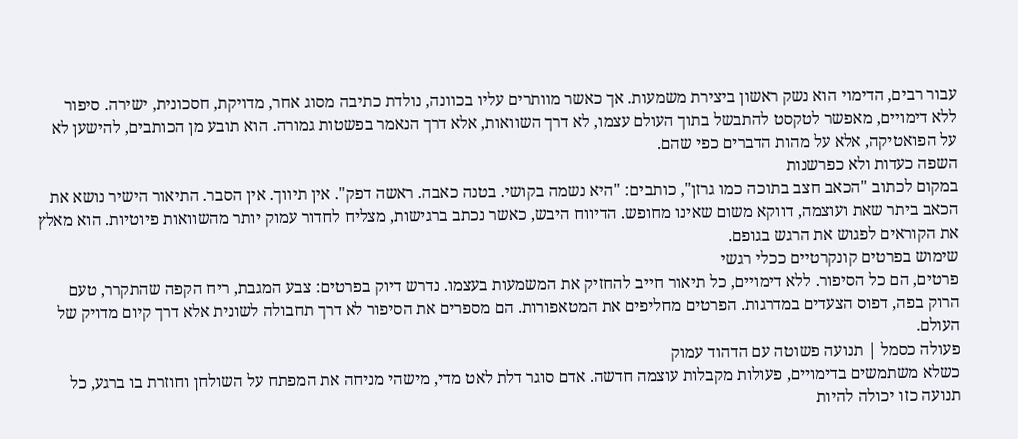עבור רבים, הדימוי הוא נשק ראשון ביצירת משמעות. אך כאשר מוותרים עליו בכוונה, נולדת כתיבה מסוג אחר, מדויקת, חסכונית, ישירה. סיפור ללא דימויים, מאפשר לטקסט להתבשל בתוך העולם עצמו, לא דרך השוואות, אלא דרך הנאמר בפשטות גמורה. הוא תובע מן הכותבים, להישען לא על הפואטיקה, אלא על מהות הדברים כפי שהם.
השפה כעדות ולא כפרשנות
במקום לכתוב "הכאב חצב בתוכה כמו גרזן", כותבים: "היא נשמה בקושי. בטנה כאבה. ראשה דפק". אין תיווך. אין הסבר. התיאור הישיר נושא את הכאב ביתר שאת ועוצמה, דווקא משום שאינו מחופש. הדיווח היבש, כאשר נכתב ברגישות, מצליח לחדור עמוק יותר מהשוואות פיוטיות. הוא מאלץ את הקוראים לפגוש את הרגש בגופם.
שימוש בפרטים קונקרטיים ככלי רגשי
פרטים, הם כל הסיפור. ללא דימויים, כל תיאור חייב להחזיק את המשמעות בעצמו. נדרש דיוק בפרטים: צבע המגבת, ריח הקפה שהתקרר, טעם הרוק בפה, דפוס הצעדים במדרגות. הפרטים מחליפים את המטאפורות. הם מספרים את הסיפור לא דרך תחבולה לשונית אלא דרך קיום מדויק של העולם.
פעולה כסמל | תנועה פשוטה עם הדהוד עמוק
כשלא משתמשים בדימויים, פעולות מקבלות עוצמה חדשה. אדם סוגר דלת לאט מדי, מישהי מניחה את המפתח על השולחן וחוזרת בו ברגע, כל תנועה כזו יכולה להיות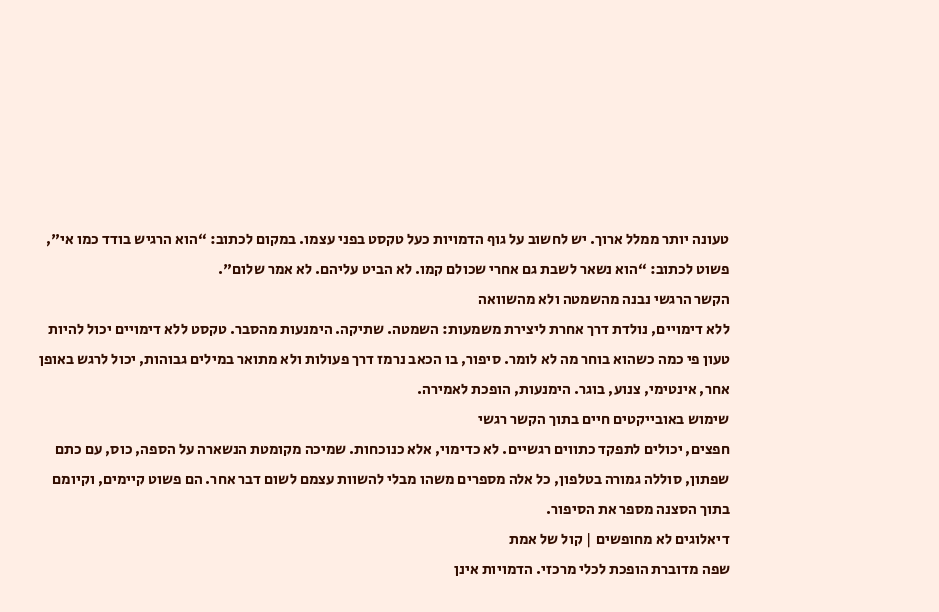טעונה יותר ממלל ארוך. יש לחשוב על גוף הדמויות כעל טקסט בפני עצמו. במקום לכתוב: “הוא הרגיש בודד כמו אי", פשוט לכתוב: “הוא נשאר לשבת גם אחרי שכולם קמו. לא הביט עליהם. לא אמר שלום".
הקשר הרגשי נבנה מהשמטה ולא מהשוואה
ללא דימויים, נולדת דרך אחרת ליצירת משמעות: השמטה. שתיקה. הימנעות מהסבר. טקסט ללא דימויים יכול להיות טעון פי כמה כשהוא בוחר מה לא לומר. סיפור, בו הכאב נרמז דרך פעולות ולא מתואר במילים גבוהות, יכול לרגש באופן אחר, אינטימי, צנוע, בוגר. הימנעות, הופכת לאמירה.
שימוש באובייקטים חיים בתוך הקשר רגשי
חפצים, יכולים לתפקד כתווים רגשיים. לא כדימוי, אלא כנוכחות. שמיכה מקומטת הנשארה על הספה, כוס, עם כתם שפתון, סוללה גמורה בטלפון, כל אלה מספרים משהו מבלי להשוות עצמם לשום דבר אחר. הם פשוט קיימים, וקיומם בתוך הסצנה מספר את הסיפור.
דיאלוגים לא מחופשים | קול של אמת
שפה מדוברת הופכת לכלי מרכזי. הדמויות אינן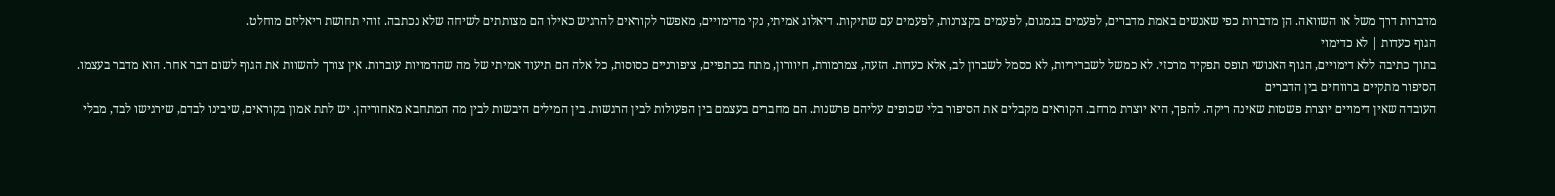מדברות דרך משל או השוואה. הן מדברות כפי שאנשים באמת מדברים, לפעמים בגמגום, לפעמים בקצרנות, לפעמים עם שתיקות. דיאלוג אמיתי, נקי מדימויים, מאפשר לקוראים להרגיש כאילו הם מצותתים לשיחה שלא נכתבה. זוהי תחושת ריאליזם מוחלט.
הגוף כעדות | לא כדימוי
בתוך כתיבה ללא דימויים, הגוף האנושי תופס תפקיד מרכזי. לא כמשל לשבריריות, לא כסמל לשברון לב, אלא כעדות. הזעה, צמרמורת, חיוורון, מתח בכתפיים, ציפורניים כסוסות, כל אלה הם תיעוד אמיתי של מה שהדמויות עוברות. אין צורך להשוות את הגוף לשום דבר אחר. הוא מדבר בעצמו.
הסיפור מתקיים ברווחים בין הדברים
העובדה שאין דימויים יוצרת פשטות שאינה ריקה. להפך, היא יוצרת מרחב. הקוראים מקבלים את הסיפור בלי שכופים עליהם פרשנות. הם מחברים בעצמם בין הפעולות לבין הרגשות. בין המילים היבשות לבין מה המתחבא מאחוריהן. יש לתת אמון בקוראים, שיבינו לבדם, שירגישו לבד, מבלי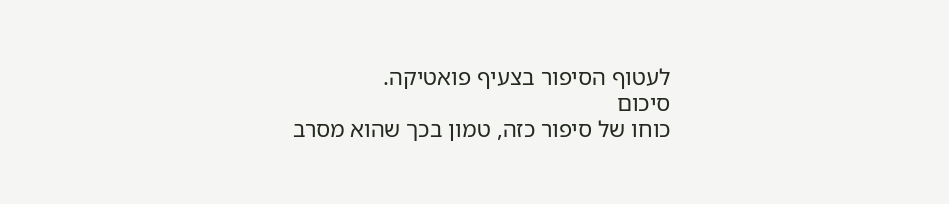לעטוף הסיפור בצעיף פואטיקה.
סיכום
כוחו של סיפור כזה, טמון בכך שהוא מסרב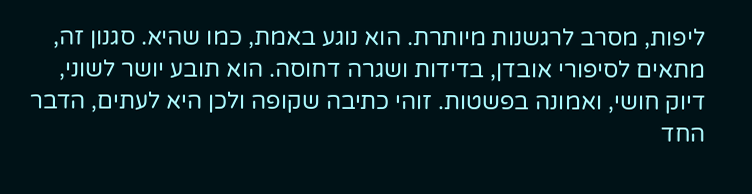ליפות, מסרב לרגשנות מיותרת. הוא נוגע באמת, כמו שהיא. סגנון זה, מתאים לסיפורי אובדן, בדידות ושגרה דחוסה. הוא תובע יושר לשוני, דיוק חושי, ואמונה בפשטות. זוהי כתיבה שקופה ולכן היא לעתים, הדבר החד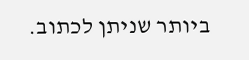ביותר שניתן לכתוב.